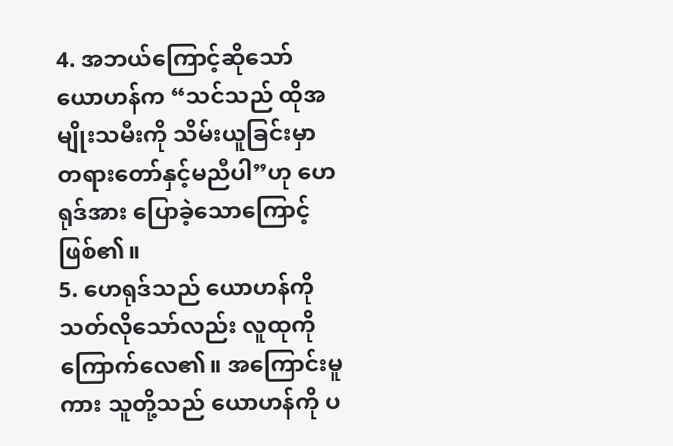4. အဘယ်ကြောင့်ဆိုသော် ယောဟန်က “သင်သည် ထိုအမျိုးသမီးကို သိမ်းယူခြင်းမှာ တရားတော်နှင့်မညီပါ”ဟု ဟေရုဒ်အား ပြောခဲ့သောကြောင့်ဖြစ်၏။
5. ဟေရုဒ်သည် ယောဟန်ကိုသတ်လိုသော်လည်း လူထုကိုကြောက်လေ၏။ အကြောင်းမူကား သူတို့သည် ယောဟန်ကို ပ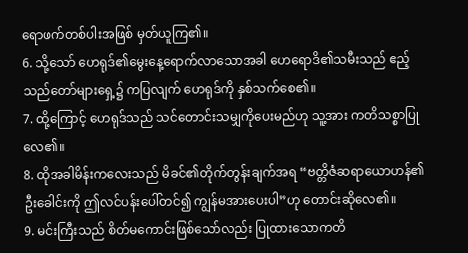ရောဖက်တစ်ပါးအဖြစ် မှတ်ယူကြ၏။
6. သို့သော် ဟေရုဒ်၏မွေးနေ့ရောက်လာသောအခါ ဟေရောဒိ၏သမီးသည် ဧည့်သည်တော်များရှေ့၌ ကပြလျက် ဟေရုဒ်ကို နှစ်သက်စေ၏။
7. ထို့ကြောင့် ဟေရုဒ်သည် သင်တောင်းသမျှကိုပေးမည်ဟု သူ့အား ကတိသစ္စာပြုလေ၏။
8. ထိုအခါမိန်းကလေးသည် မိခင်၏တိုက်တွန်းချက်အရ “ဗတ္တိဇံဆရာယောဟန်၏ဦးခေါင်းကို ဤလင်ပန်းပေါ်တင်၍ ကျွန်မအားပေးပါ”ဟု တောင်းဆိုလေ၏။
9. မင်းကြီးသည် စိတ်မကောင်းဖြစ်သော်လည်း ပြုထားသောကတိ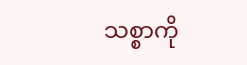သစ္စာကို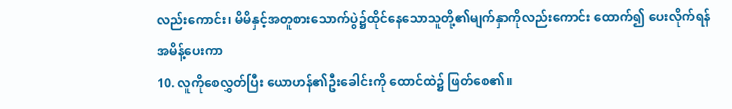လည်းကောင်း၊ မိမိနှင့်အတူစားသောက်ပွဲ၌ထိုင်နေသောသူတို့၏မျက်နှာကိုလည်းကောင်း ထောက်၍ ပေးလိုက်ရန် အမိန့်ပေးကာ
10. လူကိုစေလွှတ်ပြီး ယောဟန်၏ဦးခေါင်းကို ထောင်ထဲ၌ ဖြတ်စေ၏။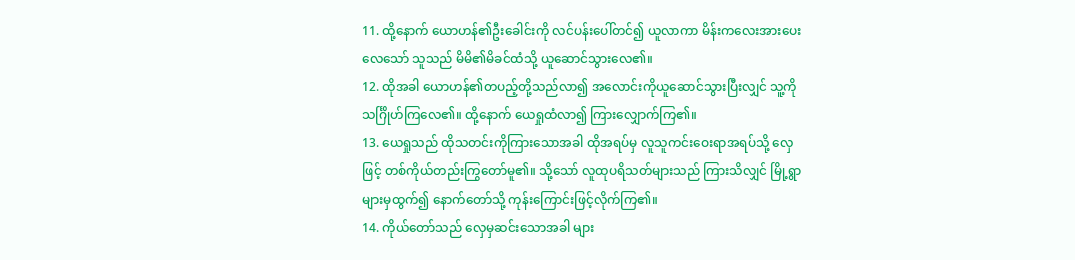11. ထို့နောက် ယောဟန်၏ဦးခေါင်းကို လင်ပန်းပေါ်တင်၍ ယူလာကာ မိန်းကလေးအားပေးလေသော် သူသည် မိမိ၏မိခင်ထံသို့ ယူဆောင်သွားလေ၏။
12. ထိုအခါ ယောဟန်၏တပည့်တို့သည်လာ၍ အလောင်းကိုယူဆောင်သွားပြီးလျှင် သူ့ကိုသင်္ဂြိုဟ်ကြလေ၏။ ထို့နောက် ယေရှုထံလာ၍ ကြားလျှောက်ကြ၏။
13. ယေရှုသည် ထိုသတင်းကိုကြားသောအခါ ထိုအရပ်မှ လူသူကင်းဝေးရာအရပ်သို့ လှေဖြင့် တစ်ကိုယ်တည်းကြွတော်မူ၏။ သို့သော် လူထုပရိသတ်များသည် ကြားသိလျှင် မြို့ရွာများမှထွက်၍ နောက်တော်သို့ ကုန်းကြောင်းဖြင့်လိုက်ကြ၏။
14. ကိုယ်တော်သည် လှေမှဆင်းသောအခါ များ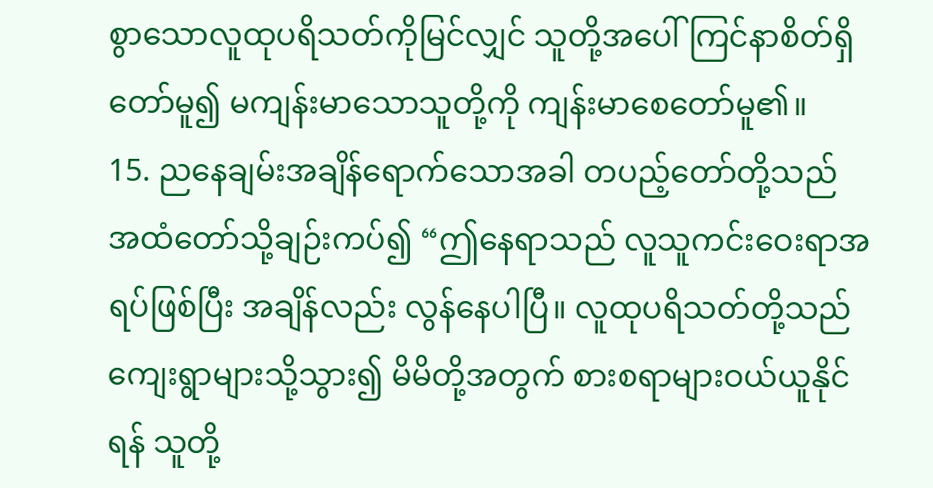စွာသောလူထုပရိသတ်ကိုမြင်လျှင် သူတို့အပေါ်ကြင်နာစိတ်ရှိတော်မူ၍ မကျန်းမာသောသူတို့ကို ကျန်းမာစေတော်မူ၏။
15. ညနေချမ်းအချိန်ရောက်သောအခါ တပည့်တော်တို့သည် အထံတော်သို့ချဉ်းကပ်၍ “ဤနေရာသည် လူသူကင်းဝေးရာအရပ်ဖြစ်ပြီး အချိန်လည်း လွန်နေပါပြီ။ လူထုပရိသတ်တို့သည် ကျေးရွာများသို့သွား၍ မိမိတို့အတွက် စားစရာများဝယ်ယူနိုင်ရန် သူတို့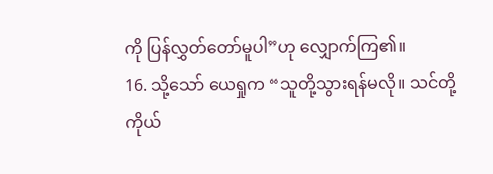ကို ပြန်လွှတ်တော်မူပါ”ဟု လျှောက်ကြ၏။
16. သို့သော် ယေရှုက “သူတို့သွားရန်မလို။ သင်တို့ကိုယ်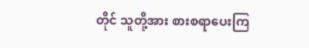တိုင် သူတို့အား စားစရာပေးကြ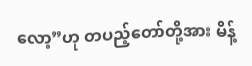လော့”ဟု တပည့်တော်တို့အား မိန့်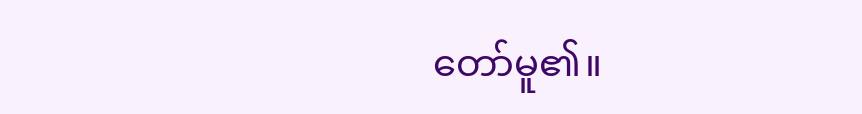တော်မူ၏။